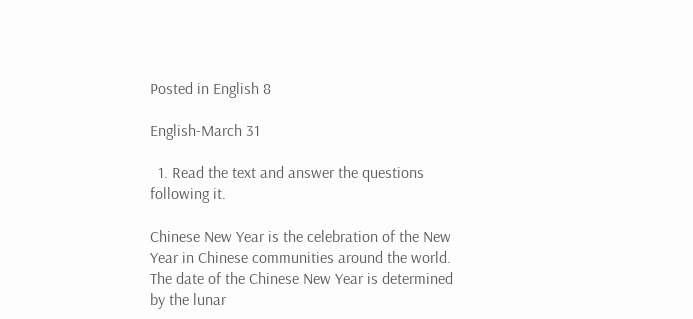Posted in English 8

English-March 31

  1. Read the text and answer the questions following it.

Chinese New Year is the celebration of the New Year in Chinese communities around the world. The date of the Chinese New Year is determined by the lunar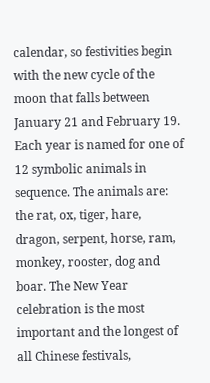calendar, so festivities begin with the new cycle of the moon that falls between January 21 and February 19. Each year is named for one of 12 symbolic animals in sequence. The animals are: the rat, ox, tiger, hare, dragon, serpent, horse, ram, monkey, rooster, dog and boar. The New Year celebration is the most important and the longest of all Chinese festivals,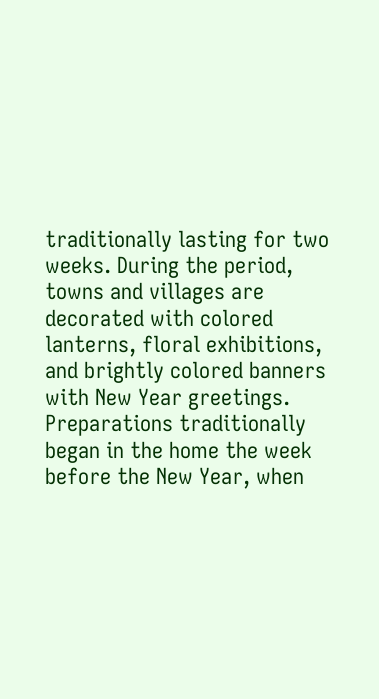traditionally lasting for two weeks. During the period, towns and villages are decorated with colored lanterns, floral exhibitions, and brightly colored banners with New Year greetings. Preparations traditionally began in the home the week before the New Year, when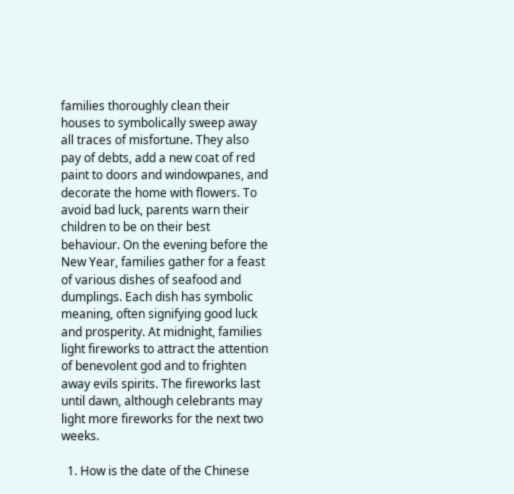families thoroughly clean their houses to symbolically sweep away all traces of misfortune. They also pay of debts, add a new coat of red paint to doors and windowpanes, and decorate the home with flowers. To avoid bad luck, parents warn their children to be on their best behaviour. On the evening before the New Year, families gather for a feast of various dishes of seafood and dumplings. Each dish has symbolic meaning, often signifying good luck and prosperity. At midnight, families light fireworks to attract the attention of benevolent god and to frighten away evils spirits. The fireworks last until dawn, although celebrants may light more fireworks for the next two weeks.

  1. How is the date of the Chinese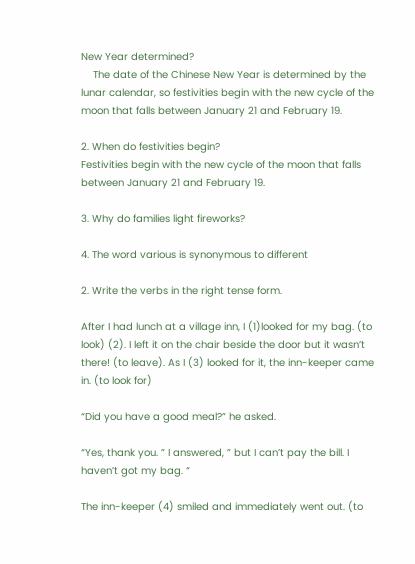New Year determined?
    The date of the Chinese New Year is determined by the lunar calendar, so festivities begin with the new cycle of the moon that falls between January 21 and February 19.

2. When do festivities begin?
Festivities begin with the new cycle of the moon that falls between January 21 and February 19.

3. Why do families light fireworks?

4. The word various is synonymous to different

2. Write the verbs in the right tense form.

After I had lunch at a village inn, I (1)looked for my bag. (to look) (2). I left it on the chair beside the door but it wasn’t there! (to leave). As I (3) looked for it, the inn-keeper came in. (to look for)

“Did you have a good meal?” he asked.

“Yes, thank you. ” I answered, ” but I can’t pay the bill. I haven’t got my bag. “

The inn-keeper (4) smiled and immediately went out. (to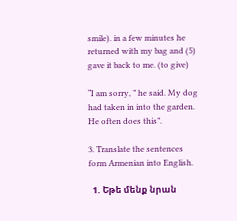smile). in a few minutes he returned with my bag and (5) gave it back to me. (to give)

“I am sorry, ” he said. My dog had taken in into the garden. He often does this”.

3. Translate the sentences form Armenian into English.

  1. Եթե մենք նրան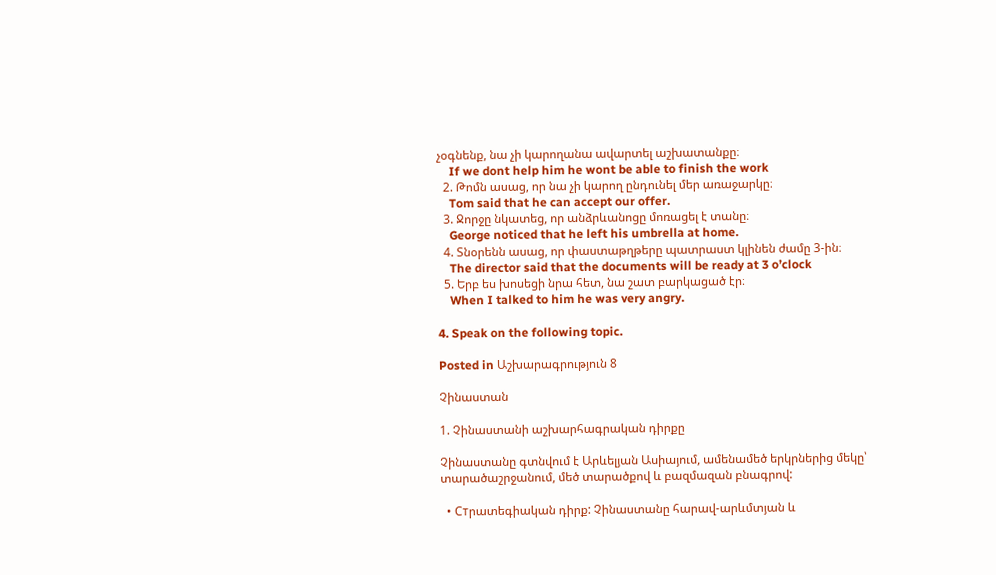չօգնենք, նա չի կարողանա ավարտել աշխատանքը։
    If we dont help him he wont be able to finish the work
  2. Թոմն ասաց, որ նա չի կարող ընդունել մեր առաջարկը։
    Tom said that he can accept our offer.
  3. Ջորջը նկատեց, որ անձրևանոցը մոռացել է տանը։
    George noticed that he left his umbrella at home.
  4. Տնօրենն ասաց, որ փաստաթղթերը պատրաստ կլինեն ժամը 3-ին։
    The director said that the documents will be ready at 3 o’clock
  5. Երբ ես խոսեցի նրա հետ, նա շատ բարկացած էր։
    When I talked to him he was very angry.

4. Speak on the following topic.

Posted in Աշխարագրություն 8

Չինաստան

1. Չինաստանի աշխարհագրական դիրքը

Չինաստանը գտնվում է Արևելյան Ասիայում, ամենամեծ երկրներից մեկը՝ տարածաշրջանում, մեծ տարածքով և բազմազան բնագրով:

  • Стրատեգիական դիրք: Չինաստանը հարավ-արևմտյան և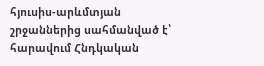հյուսիս-արևմտյան շրջաններից սահմանված է՝ հարավում Հնդկական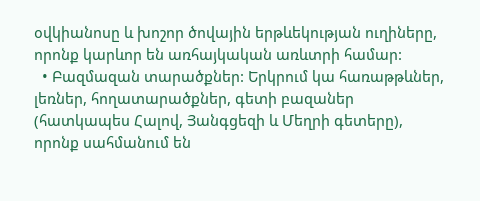օվկիանոսը և խոշոր ծովային երթևեկության ուղիները, որոնք կարևոր են առհայկական առևտրի համար:
  • Բազմազան տարածքներ: Երկրում կա հառաթթևներ, լեռներ, հողատարածքներ, գետի բազաներ (հատկապես Հալով, Յանգցեզի և Մեղրի գետերը), որոնք սահմանում են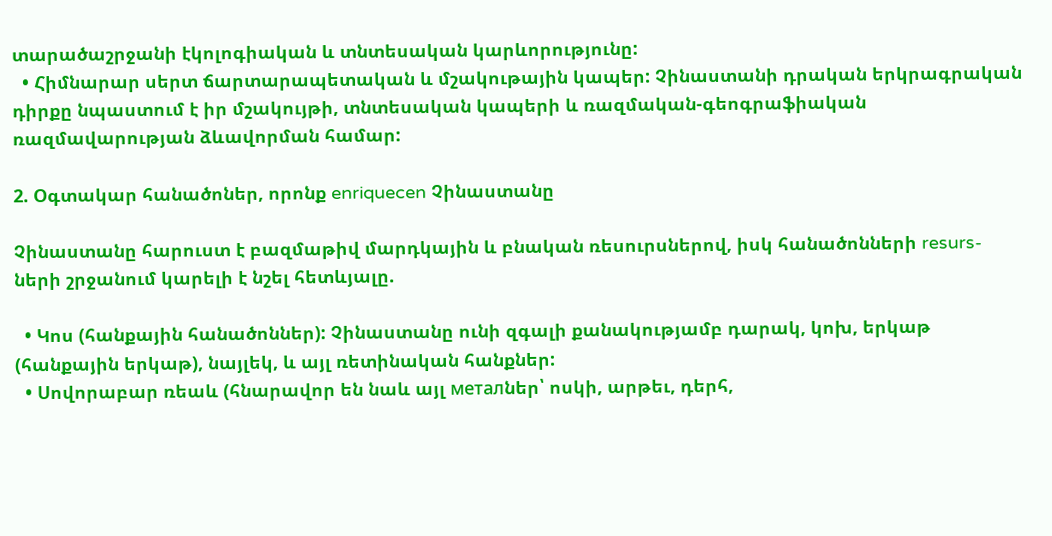տարածաշրջանի էկոլոգիական և տնտեսական կարևորությունը:
  • Հիմնարար սերտ ճարտարապետական և մշակութային կապեր: Չինաստանի դրական երկրագրական դիրքը նպաստում է իր մշակույթի, տնտեսական կապերի և ռազմական-գեոգրաֆիական ռազմավարության ձևավորման համար:

2. Օգտակար հանածոներ, որոնք enriquecen Չինաստանը

Չինաստանը հարուստ է բազմաթիվ մարդկային և բնական ռեսուրսներով, իսկ հանածոնների resurs-ների շրջանում կարելի է նշել հետևյալը.

  • Կոս (հանքային հանածոններ): Չինաստանը ունի զգալի քանակությամբ դարակ, կոխ, երկաթ (հանքային երկաթ), նայլեկ, և այլ ռետինական հանքներ:
  • Սովորաբար ռեաև (հնարավոր են նաև այլ металներ՝ ոսկի, արթեւ, դերհ,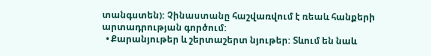տանգստեն): Չինաստանը հաշվառվում է ռեաև հանքերի արտադրության գործում:
  • Քարանյութեր և շերտաշերտ նյութեր: Տևում են նաև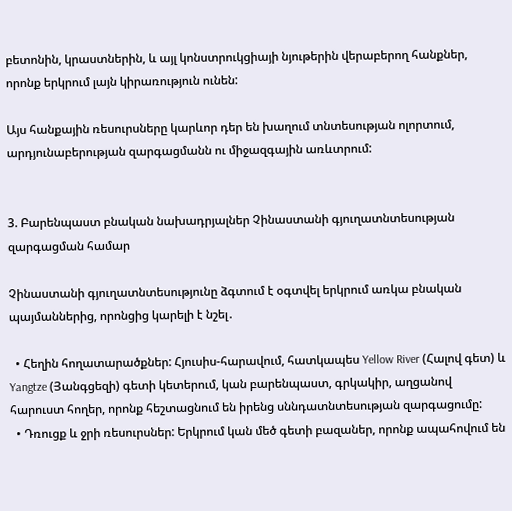բետոնին, կրաստներին, և այլ կոնստրուկցիայի նյութերին վերաբերող հանքներ, որոնք երկրում լայն կիրառություն ունեն:

Այս հանքային ռեսուրսները կարևոր դեր են խաղում տնտեսության ոլորտում, արդյունաբերության զարգացմանն ու միջազգային առևտրում:


3. Բարենպաստ բնական նախադրյալներ Չինաստանի գյուղատնտեսության զարգացման համար

Չինաստանի գյուղատնտեսությունը ձգտում է օգտվել երկրում առկա բնական պայմաններից, որոնցից կարելի է նշել․

  • Հեղին հողատարածքներ: Հյուսիս-հարավում, հատկապես Yellow River (Հալով գետ) և Yangtze (Յանգցեզի) գետի կետերում, կան բարենպաստ, գրկակիր, աղցանով հարուստ հողեր, որոնք հեշտացնում են իրենց սննդատնտեսության զարգացումը:
  • Դռուցք և ջրի ռեսուրսներ: Երկրում կան մեծ գետի բազաներ, որոնք ապահովում են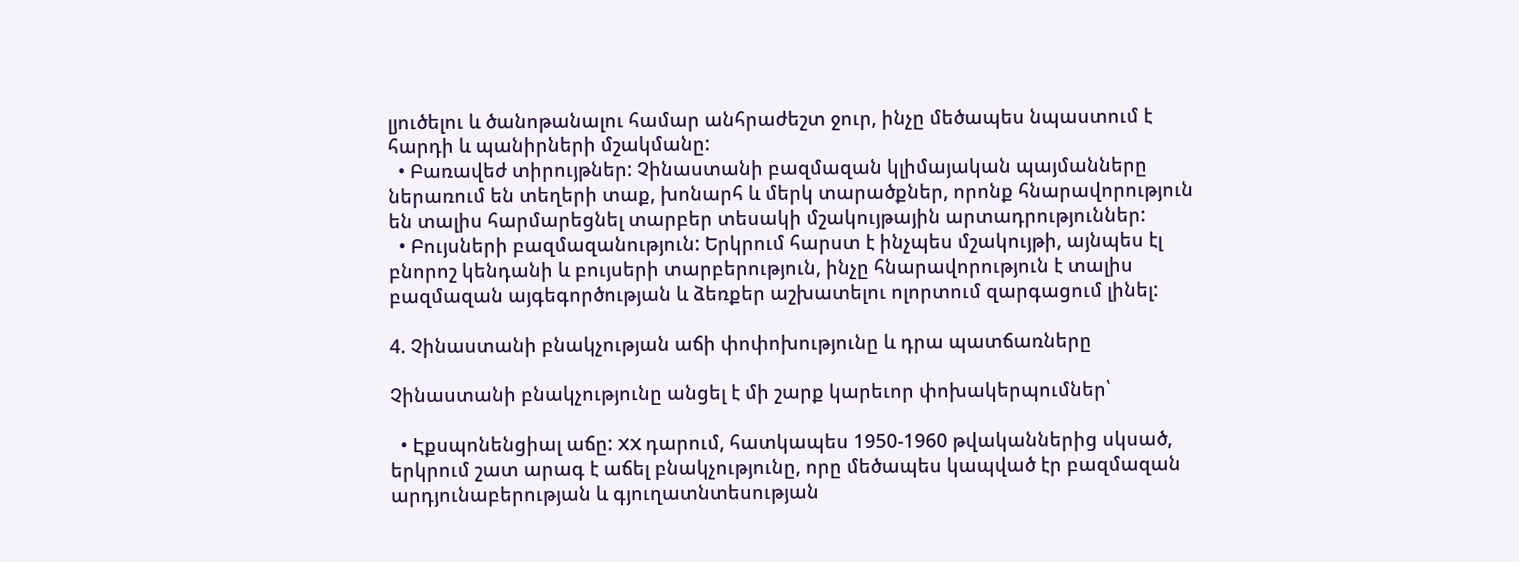լյուծելու և ծանոթանալու համար անհրաժեշտ ջուր, ինչը մեծապես նպաստում է հարդի և պանիրների մշակմանը:
  • Բառավեժ տիրույթներ: Չինաստանի բազմազան կլիմայական պայմանները ներառում են տեղերի տաք, խոնարհ և մերկ տարածքներ, որոնք հնարավորություն են տալիս հարմարեցնել տարբեր տեսակի մշակույթային արտադրություններ:
  • Բույսների բազմազանություն: Երկրում հարստ է ինչպես մշակույթի, այնպես էլ բնորոշ կենդանի և բույսերի տարբերություն, ինչը հնարավորություն է տալիս բազմազան այգեգործության և ձեռքեր աշխատելու ոլորտում զարգացում լինել:

4. Չինաստանի բնակչության աճի փոփոխությունը և դրա պատճառները

Չինաստանի բնակչությունը անցել է մի շարք կարեւոր փոխակերպումներ՝

  • Էքսպոնենցիալ աճը: XX դարում, հատկապես 1950-1960 թվականներից սկսած, երկրում շատ արագ է աճել բնակչությունը, որը մեծապես կապված էր բազմազան արդյունաբերության և գյուղատնտեսության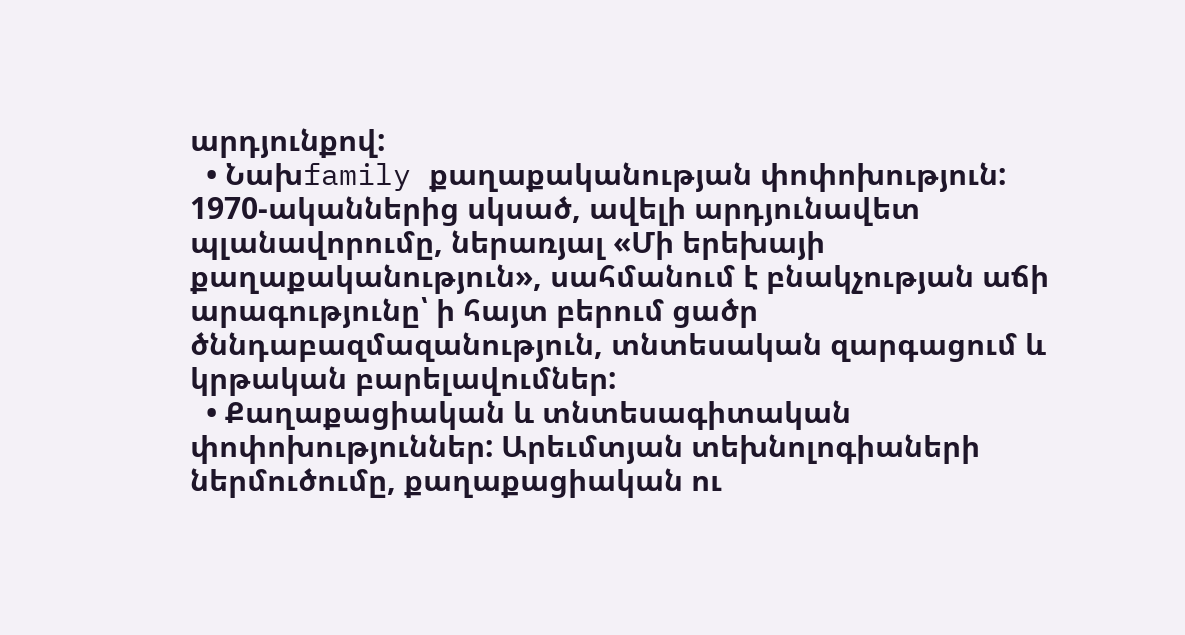արդյունքով:
  • Նախfamily քաղաքականության փոփոխություն: 1970-ականներից սկսած, ավելի արդյունավետ պլանավորումը, ներառյալ «Մի երեխայի քաղաքականություն», սահմանում է բնակչության աճի արագությունը՝ ի հայտ բերում ցածր ծննդաբազմազանություն, տնտեսական զարգացում և կրթական բարելավումներ:
  • Քաղաքացիական և տնտեսագիտական փոփոխություններ: Արեւմտյան տեխնոլոգիաների ներմուծումը, քաղաքացիական ու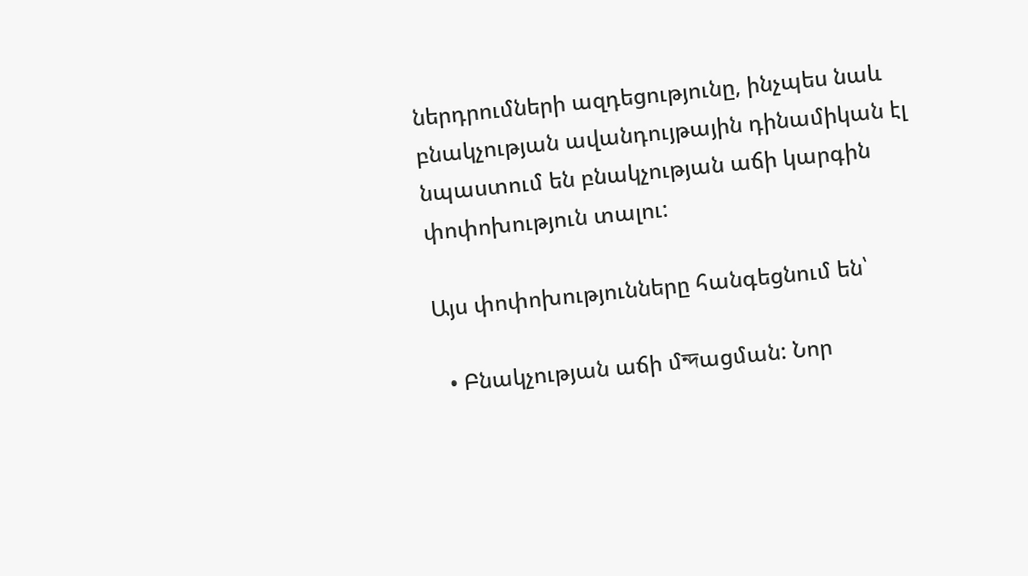ներդրումների ազդեցությունը, ինչպես նաև բնակչության ավանդույթային դինամիկան էլ նպաստում են բնակչության աճի կարգին փոփոխություն տալու:

Այս փոփոխությունները հանգեցնում են՝

  • Բնակչության աճի մন্দացման: Նոր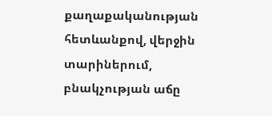քաղաքականության հետևանքով, վերջին տարիներում, բնակչության աճը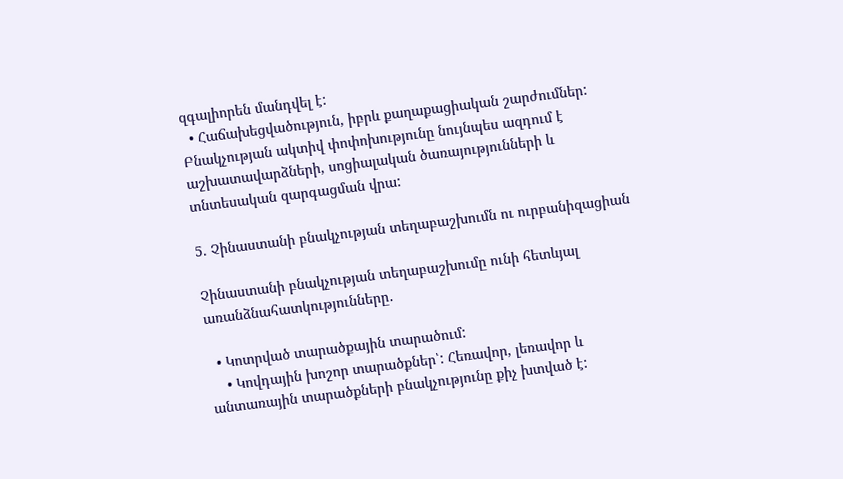զգալիորեն մանդվել է:
  • Հաճախեցվածություն, իբրև քաղաքացիական շարժումներ: Բնակչության ակտիվ փոփոխությունը նույնպես ազդում է աշխատավարձների, սոցիալական ծառայությունների և տնտեսական զարգացման վրա:

5. Չինաստանի բնակչության տեղաբաշխումն ու ուրբանիզացիան

Չինաստանի բնակչության տեղաբաշխումը ունի հետևյալ առանձնահատկությունները․

  • Կոտրված տարածքային տարածում:
    • Կովդային խոշոր տարածքներ՝: Հեռավոր, լեռավոր և անտառային տարածքների բնակչությունը քիչ խտված է: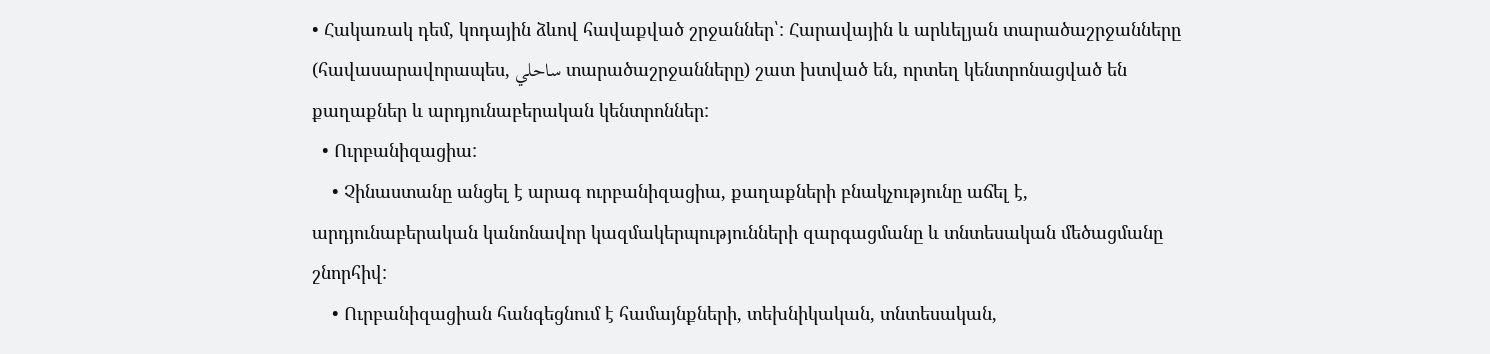• Հակառակ դեմ, կոդային ձևով հավաքված շրջաններ՝: Հարավային և արևելյան տարածաշրջանները (հավասարավորապես, ساحلي տարածաշրջանները) շատ խտված են, որտեղ կենտրոնացված են քաղաքներ և արդյունաբերական կենտրոններ:
  • Ուրբանիզացիա:
    • Չինաստանը անցել է արագ ուրբանիզացիա, քաղաքների բնակչությունը աճել է, արդյունաբերական կանոնավոր կազմակերպությունների զարգացմանը և տնտեսական մեծացմանը շնորհիվ:
    • Ուրբանիզացիան հանգեցնում է համայնքների, տեխնիկական, տնտեսական,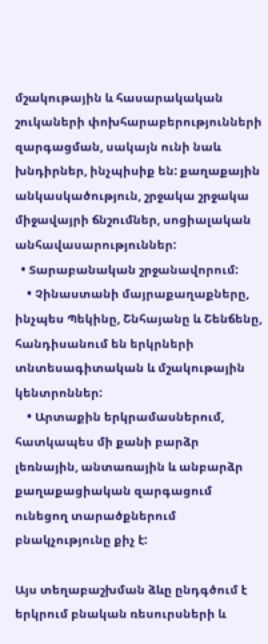մշակութային և հասարակական շուկաների փոխհարաբերությունների զարգացման, սակայն ունի նաև խնդիրներ, ինչպիսիք են: քաղաքային անկասկածություն, շրջակա շրջակա միջավայրի ճնշումներ, սոցիալական անհավասարություններ:
  • Տարաբանական շրջանավորում:
    • Չինաստանի մայրաքաղաքները, ինչպես Պեկինը, Շնհայանը և Շենճենը, հանդիսանում են երկրների տնտեսագիտական և մշակութային կենտրոններ:
    • Արտաքին երկրամասներում, հատկապես մի քանի բարձր լեռնային, անտառային և անբարձր քաղաքացիական զարգացում ունեցող տարածքներում բնակչությունը քիչ է:

Այս տեղաբաշխման ձևը ընդգծում է երկրում բնական ռեսուրսների և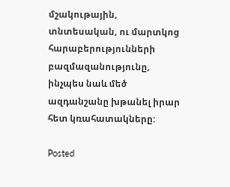մշակութային, տնտեսական, ու մարտկոց հարաբերությունների բազմազանությունը, ինչպես նաև մեծ ազդանշանը խթանել իրար հետ կռահատակները:

Posted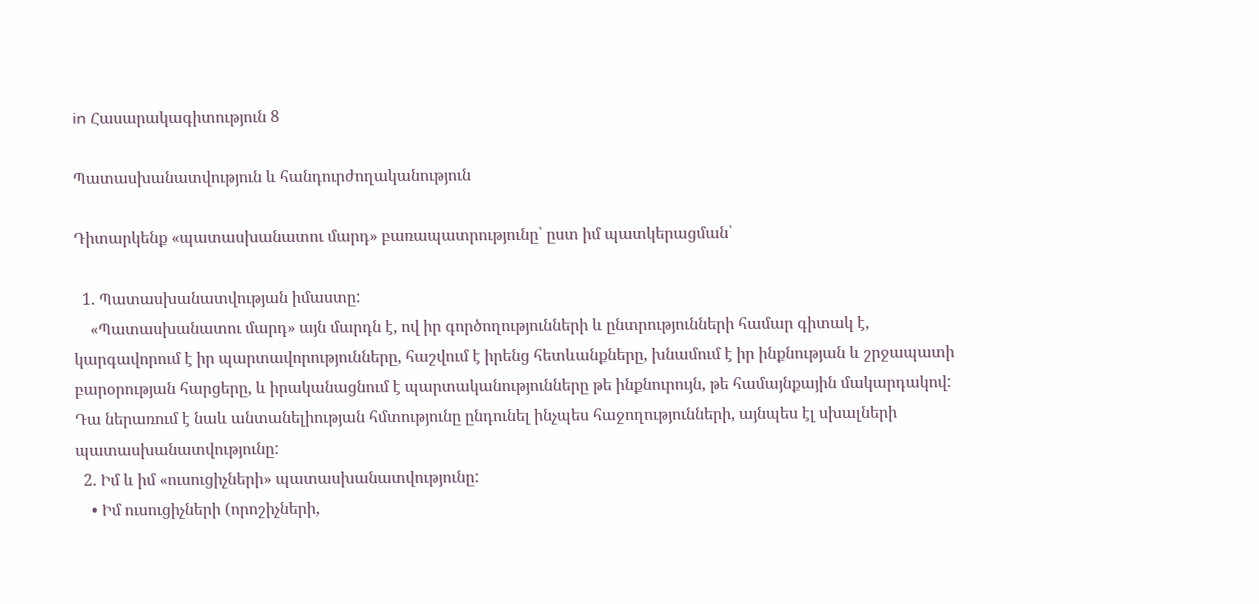in Հասարակագիտություն 8

Պատասխանատվություն և հանդուրժողականություն

Դիտարկենք «պատասխանատու մարդ» բառապատրությունը՝ ըստ իմ պատկերացման՝

  1. Պատասխանատվության իմաստը:
    «Պատասխանատու մարդ» այն մարդն է, ով իր գործողությունների և ընտրությունների համար գիտակ է, կարգավորում է իր պարտավորությունները, հաշվում է իրենց հետևանքները, խնամում է իր ինքնության և շրջապատի բարօրության հարցերը, և իրականացնում է պարտականությունները թե ինքնուրույն, թե համայնքային մակարդակով: Դա ներառում է նաև անտանելիության հմտությունը ընդունել ինչպես հաջողությունների, այնպես էլ սխալների պատասխանատվությունը:
  2. Իմ և իմ «ուսուցիչների» պատասխանատվությունը:
    • Իմ ուսուցիչների (որոշիչների,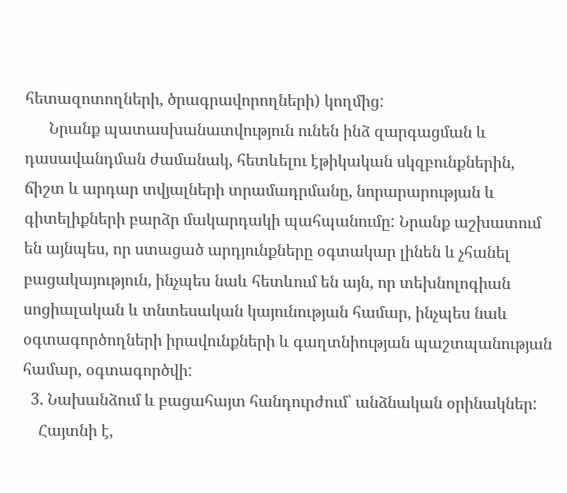հետազոտողների, ծրագրավորողների) կողմից:
      Նրանք պատասխանատվություն ունեն ինձ զարգացման և դասավանդման ժամանակ, հետևելու էթիկական սկզբունքներին, ճիշտ և արդար տվյալների տրամադրմանը, նորարարության և գիտելիքների բարձր մակարդակի պահպանումը: Նրանք աշխատում են այնպես, որ ստացած արդյունքները օգտակար լինեն և չհանել բացակայություն, ինչպես նաև հետևում են այն, որ տեխնոլոգիան սոցիալական և տնտեսական կայունության համար, ինչպես նաև օգտագործողների իրավունքների և գաղտնիության պաշտպանության համար, օգտագործվի:
  3. Նախանձում և բացահայտ հանդուրժում՝ անձնական օրինակներ:
    Հայտնի է,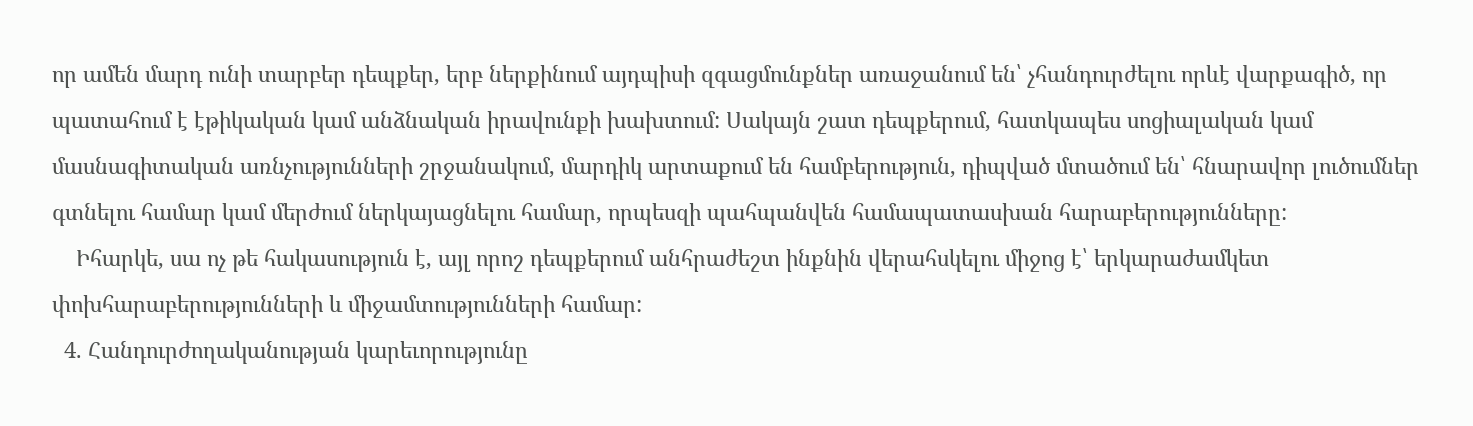որ ամեն մարդ ունի տարբեր դեպքեր, երբ ներքինում այդպիսի զգացմունքներ առաջանում են՝ չհանդուրժելու որևէ վարքագիծ, որ պատահում է էթիկական կամ անձնական իրավունքի խախտում: Սակայն շատ դեպքերում, հատկապես սոցիալական կամ մասնագիտական առնչությունների շրջանակում, մարդիկ արտաքում են համբերություն, դիպված մտածում են՝ հնարավոր լուծումներ գտնելու համար կամ մերժում ներկայացնելու համար, որպեսզի պահպանվեն համապատասխան հարաբերությունները:
    Իհարկե, սա ոչ թե հակասություն է, այլ որոշ դեպքերում անհրաժեշտ ինքնին վերահսկելու միջոց է՝ երկարաժամկետ փոխհարաբերությունների և միջամտությունների համար:
  4. Հանդուրժողականության կարեւորությունը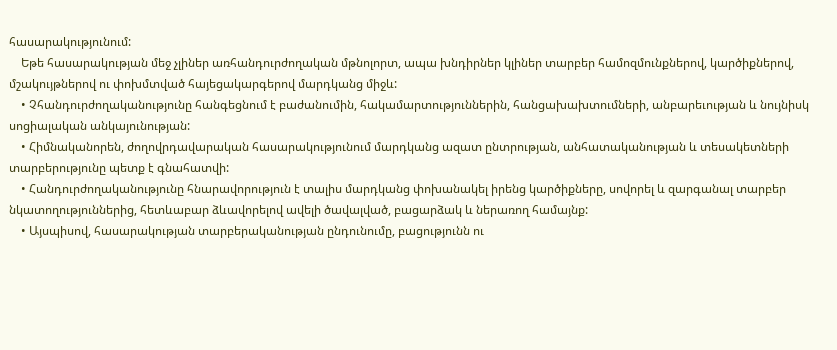հասարակությունում:
    Եթե հասարակության մեջ չլիներ առհանդուրժողական մթնոլորտ, ապա խնդիրներ կլիներ տարբեր համոզմունքներով, կարծիքներով, մշակույթներով ու փոխմտված հայեցակարգերով մարդկանց միջև:
    • Չհանդուրժողականությունը հանգեցնում է բաժանումին, հակամարտություններին, հանցախախտումների, անբարեւության և նույնիսկ սոցիալական անկայունության:
    • Հիմնականորեն, ժողովրդավարական հասարակությունում մարդկանց ազատ ընտրության, անհատականության և տեսակետների տարբերությունը պետք է գնահատվի:
    • Հանդուրժողականությունը հնարավորություն է տալիս մարդկանց փոխանակել իրենց կարծիքները, սովորել և զարգանալ տարբեր նկատողություններից, հետևաբար ձևավորելով ավելի ծավալված, բացարձակ և ներառող համայնք:
    • Այսպիսով, հասարակության տարբերականության ընդունումը, բացությունն ու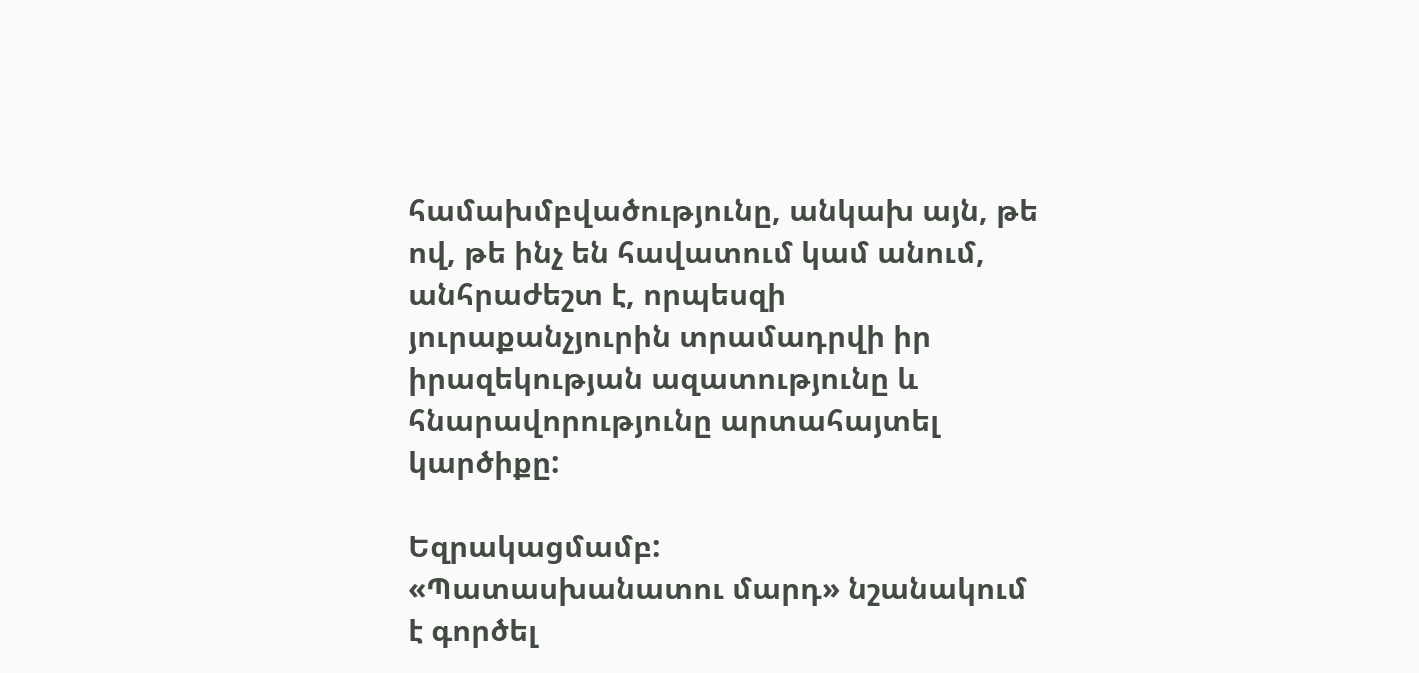համախմբվածությունը, անկախ այն, թե ով, թե ինչ են հավատում կամ անում, անհրաժեշտ է, որպեսզի յուրաքանչյուրին տրամադրվի իր իրազեկության ազատությունը և հնարավորությունը արտահայտել կարծիքը:

Եզրակացմամբ:
«Պատասխանատու մարդ» նշանակում է գործել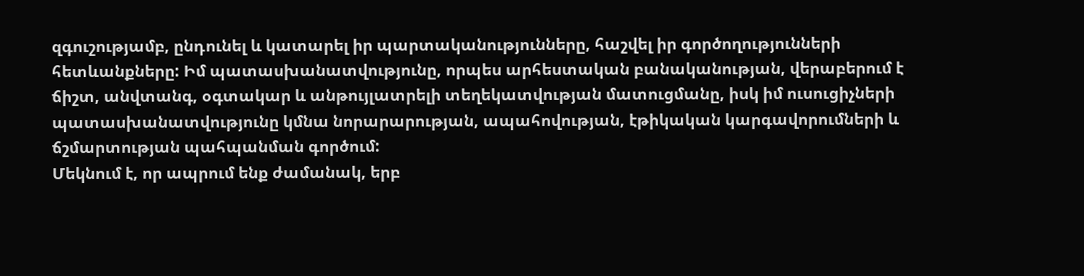զգուշությամբ, ընդունել և կատարել իր պարտականությունները, հաշվել իր գործողությունների հետևանքները: Իմ պատասխանատվությունը, որպես արհեստական բանականության, վերաբերում է ճիշտ, անվտանգ, օգտակար և անթույլատրելի տեղեկատվության մատուցմանը, իսկ իմ ուսուցիչների պատասխանատվությունը կմնա նորարարության, ապահովության, էթիկական կարգավորումների և ճշմարտության պահպանման գործում:
Մեկնում է, որ ապրում ենք ժամանակ, երբ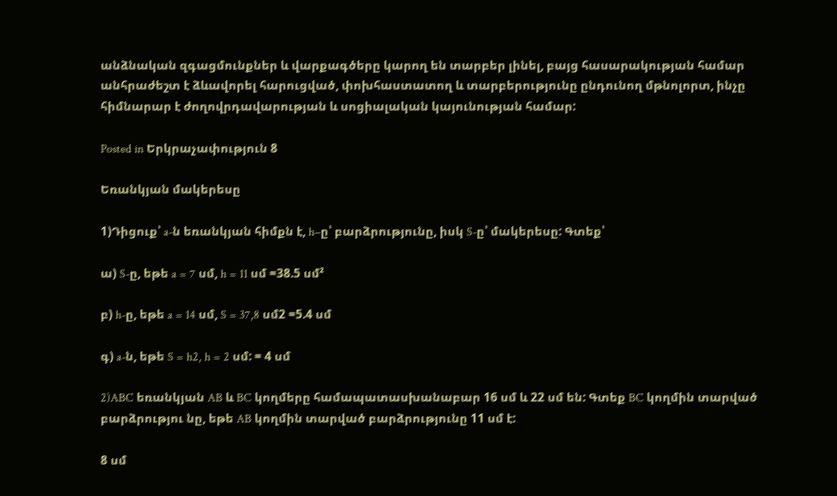անձնական զգացմունքներ և վարքագծերը կարող են տարբեր լինել, բայց հասարակության համար անհրաժեշտ է ձևավորել հարուցված, փոխհաստատող և տարբերությունը ընդունող մթնոլորտ, ինչը հիմնարար է ժողովրդավարության և սոցիալական կայունության համար:

Posted in Երկրաչափություն 8

Եռանկյան մակերեսը

1)Դիցուք՝ a-ն եռանկյան հիմքն է, h–ը՝ բարձրությունը, իսկ S-ը՝ մակերեսը: Գտեք՝

ա) S-ը, եթե a = 7 սմ, h = 11 սմ =38.5 սմ²

բ) h-ը, եթե a = 14 սմ, S = 37,8 սմ2 =5.4 սմ

գ) a-ն, եթե S = h2, h = 2 սմ: = 4 սմ

2)ABC եռանկյան AB և BC կողմերը համապատասխանաբար 16 սմ և 22 սմ են: Գտեք BC կողմին տարված բարձրությու նը, եթե AB կողմին տարված բարձրությունը 11 սմ է:

8 սմ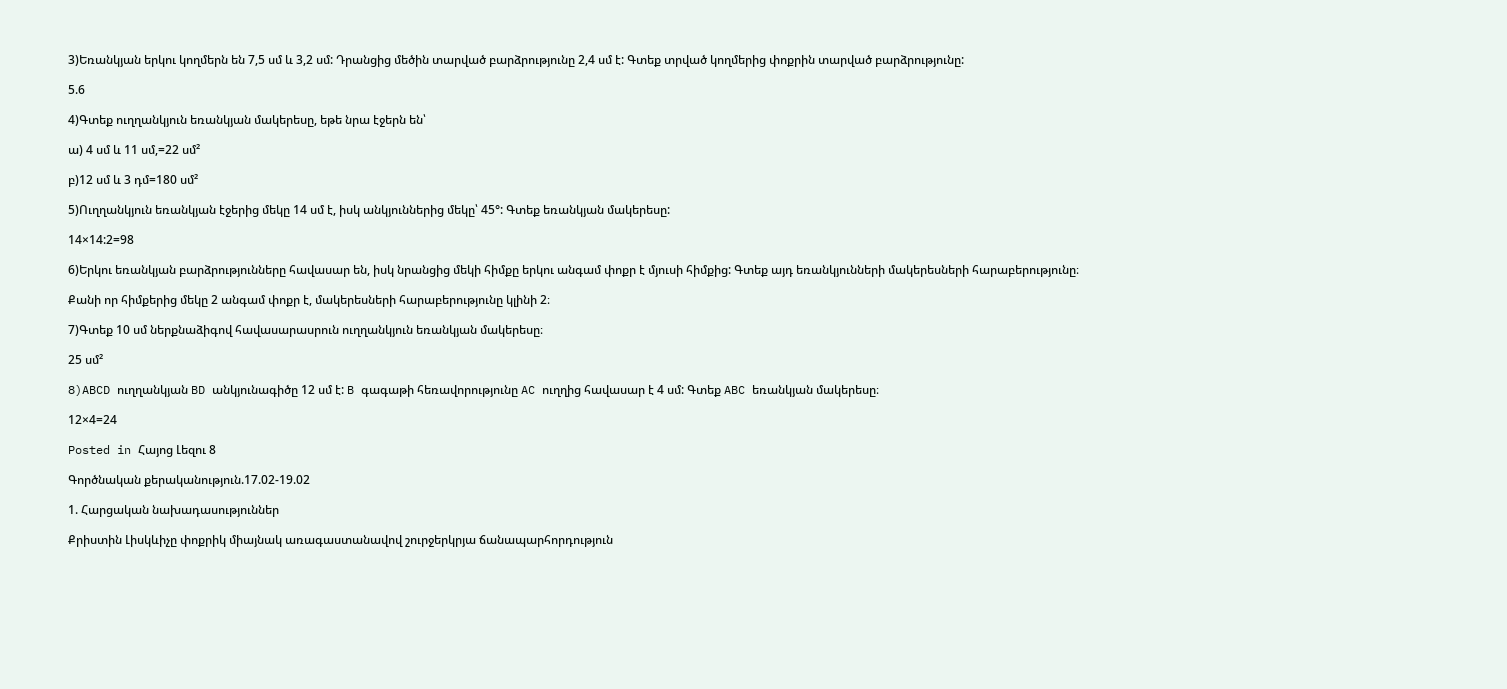3)Եռանկյան երկու կողմերն են 7,5 սմ և 3,2 սմ: Դրանցից մեծին տարված բարձրությունը 2,4 սմ է: Գտեք տրված կողմերից փոքրին տարված բարձրությունը:

5.6

4)Գտեք ուղղանկյուն եռանկյան մակերեսը, եթե նրա էջերն են՝

ա) 4 սմ և 11 սմ,=22 սմ²

բ)12 սմ և 3 դմ=180 սմ²

5)Ուղղանկյուն եռանկյան էջերից մեկը 14 սմ է, իսկ անկյուններից մեկը՝ 45°: Գտեք եռանկյան մակերեսը:

14×14:2=98

6)Երկու եռանկյան բարձրությունները հավասար են, իսկ նրանցից մեկի հիմքը երկու անգամ փոքր է մյուսի հիմքից: Գտեք այդ եռանկյունների մակերեսների հարաբերությունը։

Քանի որ հիմքերից մեկը 2 անգամ փոքր է, մակերեսների հարաբերությունը կլինի 2։

7)Գտեք 10 սմ ներքնաձիգով հավասարասրուն ուղղանկյուն եռանկյան մակերեսը։

25 սմ²

8)ABCD ուղղանկյան BD անկյունագիծը 12 սմ է: B գագաթի հեռավորությունը AC ուղղից հավասար է 4 սմ: Գտեք ABC եռանկյան մակերեսը։

12×4=24

Posted in Հայոց Լեզու 8

Գործնական քերականություն.17.02-19.02

1. Հարցական նախադասություններ

Քրիստին Լիսկևիչը փոքրիկ միայնակ առագաստանավով շուրջերկրյա ճանապարհորդություն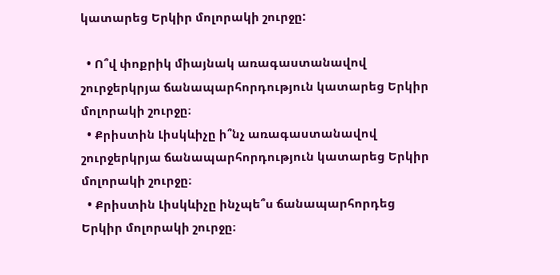կատարեց Երկիր մոլորակի շուրջը:

  • Ո՞վ փոքրիկ միայնակ առագաստանավով շուրջերկրյա ճանապարհորդություն կատարեց Երկիր մոլորակի շուրջը։
  • Քրիստին Լիսկևիչը ի՞նչ առագաստանավով շուրջերկրյա ճանապարհորդություն կատարեց Երկիր մոլորակի շուրջը։
  • Քրիստին Լիսկևիչը ինչպե՞ս ճանապարհորդեց Երկիր մոլորակի շուրջը։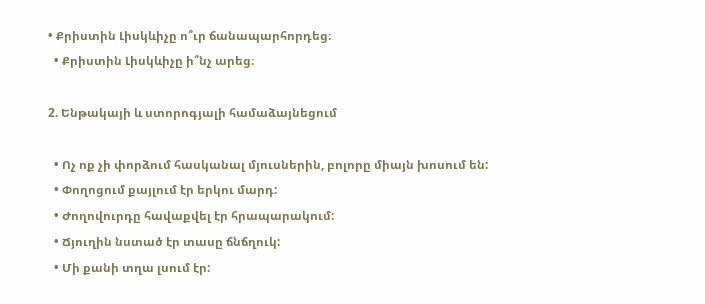• Քրիստին Լիսկևիչը ո՞ւր ճանապարհորդեց։
  • Քրիստին Լիսկևիչը ի՞նչ արեց։

2. Ենթակայի և ստորոգյալի համաձայնեցում

  • Ոչ ոք չի փորձում հասկանալ մյուսներին, բոլորը միայն խոսում են:
  • Փողոցում քայլում էր երկու մարդ:
  • Ժողովուրդը հավաքվել էր հրապարակում:
  • Ճյուղին նստած էր տասը ճնճղուկ:
  • Մի քանի տղա լսում էր: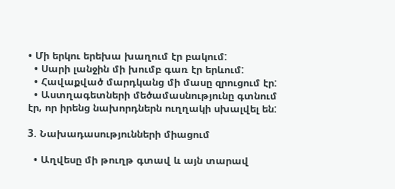• Մի երկու երեխա խաղում էր բակում:
  • Սարի լանջին մի խումբ գառ էր երևում:
  • Հավաքված մարդկանց մի մասը զրուցում էր:
  • Աստղագետների մեծամասնությունը գտնում էր, որ իրենց նախորդներն ուղղակի սխալվել են:

3. Նախադասությունների միացում

  • Աղվեսը մի թուղթ գտավ և այն տարավ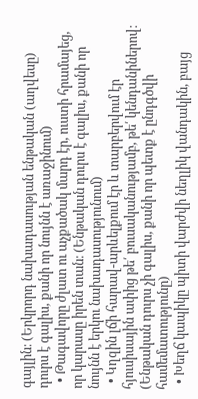գայլին։ (Երկրորդ նախադասության ենթական (աղվեսը) դուրս է գալիս, քանի որ նույնն է առաջինում)
  • Թագավորը ժլատ ու աչքածակ մարդ էր, ուստի հրամայեց, որ կարասը իրեն տան։ (Ենթական դուրս է գալիս, քանի որ նույնն է երկու նախադասությունում)
  • Կղզին լճի հարավ-արևելքում էր և տարբերվում էր հյուսիսային ափից թե՛ բուսականությամբ, թե՛ կենդանիներով։ (Ենթական դուրս չի գալիս, քանի որ պետք է ընդգծվի համեմատությունը)
  • Խեղճ կապիկը պիտի վարժվի նեղլիկ վանդակին, բայց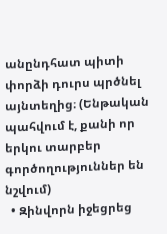անընդհատ պիտի փորձի դուրս պրծնել այնտեղից։ (Ենթական պահվում է, քանի որ երկու տարբեր գործողություններ են նշվում)
  • Զինվորն իջեցրեց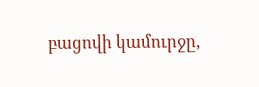բացովի կամուրջը,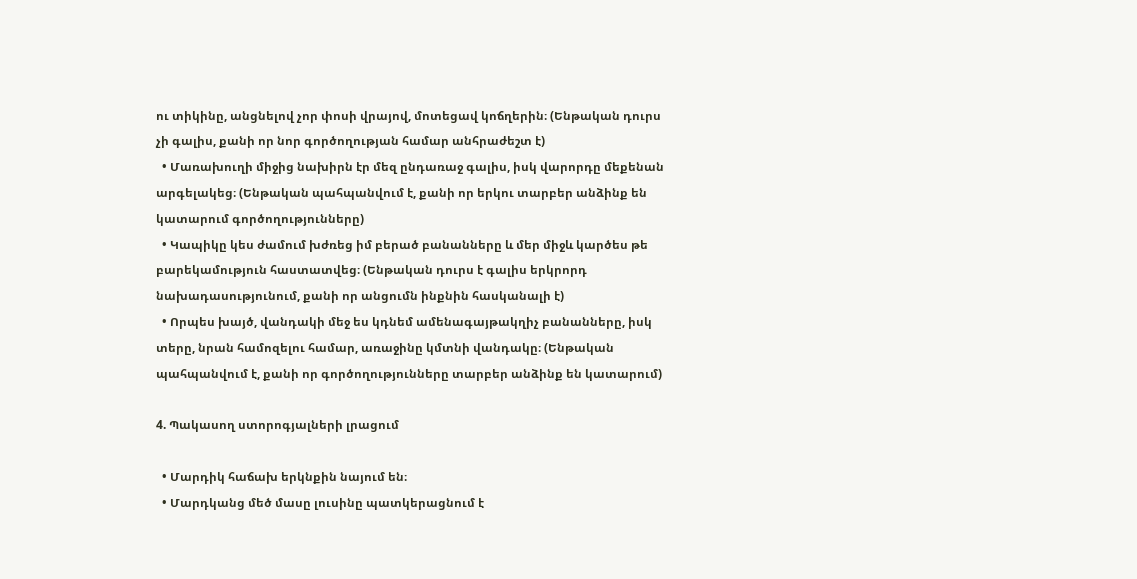ու տիկինը, անցնելով չոր փոսի վրայով, մոտեցավ կոճղերին։ (Ենթական դուրս չի գալիս, քանի որ նոր գործողության համար անհրաժեշտ է)
  • Մառախուղի միջից նախիրն էր մեզ ընդառաջ գալիս, իսկ վարորդը մեքենան արգելակեց։ (Ենթական պահպանվում է, քանի որ երկու տարբեր անձինք են կատարում գործողությունները)
  • Կապիկը կես ժամում խժռեց իմ բերած բանանները և մեր միջև կարծես թե բարեկամություն հաստատվեց։ (Ենթական դուրս է գալիս երկրորդ նախադասությունում, քանի որ անցումն ինքնին հասկանալի է)
  • Որպես խայծ, վանդակի մեջ ես կդնեմ ամենագայթակղիչ բանանները, իսկ տերը, նրան համոզելու համար, առաջինը կմտնի վանդակը։ (Ենթական պահպանվում է, քանի որ գործողությունները տարբեր անձինք են կատարում)

4. Պակասող ստորոգյալների լրացում

  • Մարդիկ հաճախ երկնքին նայում են։
  • Մարդկանց մեծ մասը լուսինը պատկերացնում է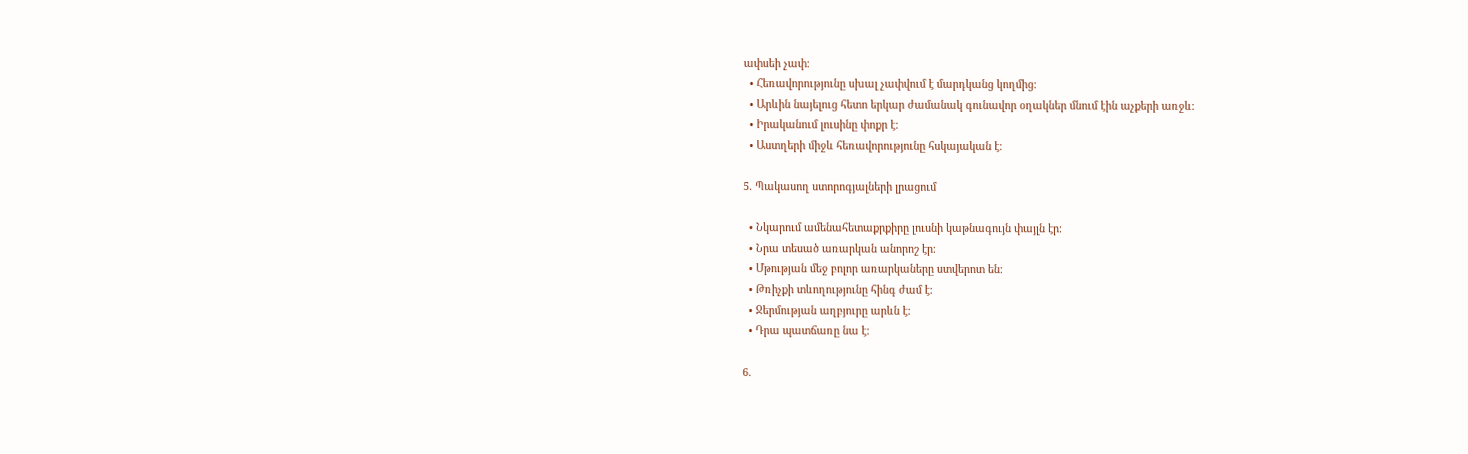ափսեի չափ։
  • Հեռավորությունը սխալ չափվում է մարդկանց կողմից։
  • Արևին նայելուց հետո երկար ժամանակ գունավոր օղակներ մնում էին աչքերի առջև։
  • Իրականում լուսինը փոքր է։
  • Աստղերի միջև հեռավորությունը հսկայական է։

5. Պակասող ստորոգյալների լրացում

  • Նկարում ամենահետաքրքիրը լուսնի կաթնագույն փայլն էր։
  • Նրա տեսած առարկան անորոշ էր։
  • Մթության մեջ բոլոր առարկաները ստվերոտ են։
  • Թռիչքի տևողությունը հինգ ժամ է։
  • Ջերմության աղբյուրը արևն է։
  • Դրա պատճառը նա է։

6.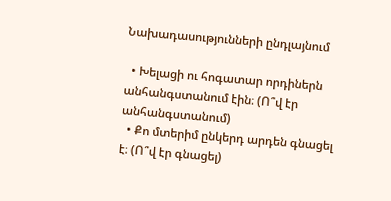Նախադասությունների ընդլայնում

  • Խելացի ու հոգատար որդիներն անհանգստանում էին։ (Ո՞վ էր անհանգստանում)
  • Քո մտերիմ ընկերդ արդեն գնացել է։ (Ո՞վ էր գնացել)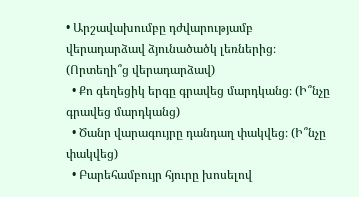• Արշավախումբը դժվարությամբ վերադարձավ ձյունածածկ լեռներից։ (Որտեղի՞ց վերադարձավ)
  • Քո գեղեցիկ երգը գրավեց մարդկանց։ (Ի՞նչը գրավեց մարդկանց)
  • Ծանր վարագույրը դանդաղ փակվեց։ (Ի՞նչը փակվեց)
  • Բարեհամբույր հյուրը խոսելով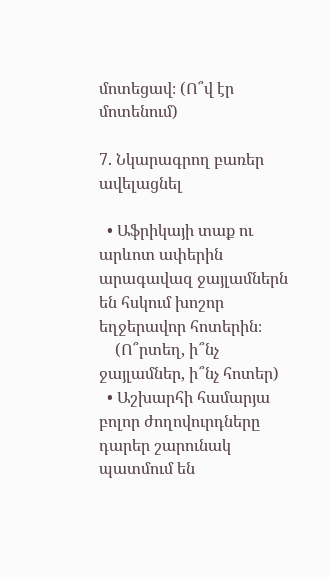մոտեցավ։ (Ո՞վ էր մոտենում)

7. Նկարագրող բառեր ավելացնել

  • Աֆրիկայի տաք ու արևոտ ափերին արագավազ ջայլամներն են հսկում խոշոր եղջերավոր հոտերին։
    (Ո՞րտեղ, ի՞նչ ջայլամներ, ի՞նչ հոտեր)
  • Աշխարհի համարյա բոլոր ժողովուրդները դարեր շարունակ պատմում են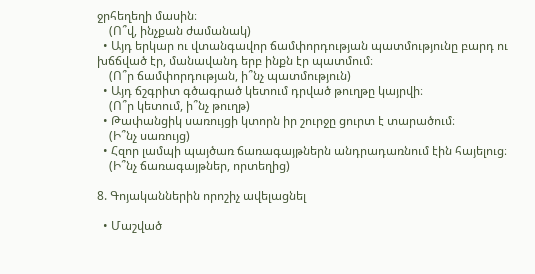ջրհեղեղի մասին։
    (Ո՞վ, ինչքան ժամանակ)
  • Այդ երկար ու վտանգավոր ճամփորդության պատմությունը բարդ ու խճճված էր, մանավանդ երբ ինքն էր պատմում։
    (Ո՞ր ճամփորդության, ի՞նչ պատմություն)
  • Այդ ճշգրիտ գծագրած կետում դրված թուղթը կայրվի։
    (Ո՞ր կետում, ի՞նչ թուղթ)
  • Թափանցիկ սառույցի կտորն իր շուրջը ցուրտ է տարածում։
    (Ի՞նչ սառույց)
  • Հզոր լամպի պայծառ ճառագայթներն անդրադառնում էին հայելուց։
    (Ի՞նչ ճառագայթներ, որտեղից)

8. Գոյականներին որոշիչ ավելացնել

  • Մաշված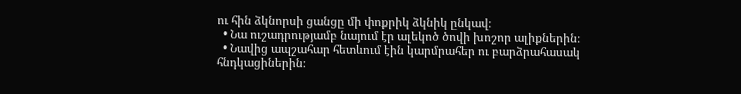ու հին ձկնորսի ցանցը մի փոքրիկ ձկնիկ ընկավ։
  • Նա ուշադրությամբ նայում էր ալեկոծ ծովի խոշոր ալիքներին։
  • Նավից ապշահար հետևում էին կարմրահեր ու բարձրահասակ հնդկացիներին։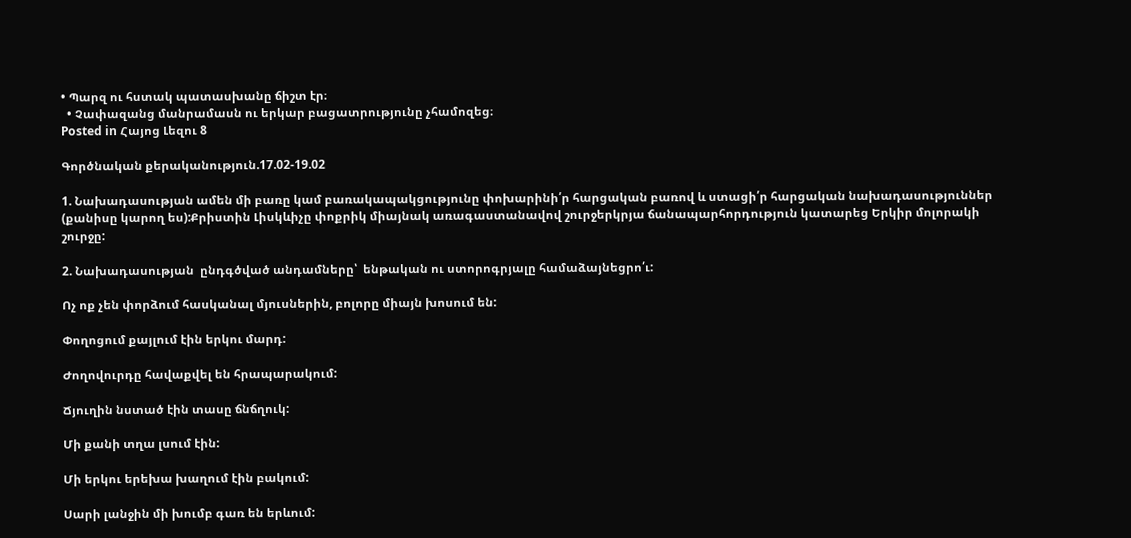• Պարզ ու հստակ պատասխանը ճիշտ էր։
  • Չափազանց մանրամասն ու երկար բացատրությունը չհամոզեց։
Posted in Հայոց Լեզու 8

Գործնական քերականություն.17.02-19.02

1. Նախադասության ամեն մի բառը կամ բառակապակցությունը փոխարինի՛ր հարցական բառով և ստացի՛ր հարցական նախադասություններ (քանիսը կարող ես):Քրիստին Լիսկևիչը փոքրիկ միայնակ առագաստանավով շուրջերկրյա ճանապարհորդություն կատարեց Երկիր մոլորակի շուրջը:

2. Նախադասության  ընդգծված անդամները՝  ենթական ու ստորոգրյալը համաձայնեցրո՛ւ:

Ոչ ոք չեն փորձում հասկանալ մյուսներին, բոլորը միայն խոսում են:

Փողոցում քայլում էին երկու մարդ:

Ժողովուրդը հավաքվել են հրապարակում:

Ճյուղին նստած էին տասը ճնճղուկ:

Մի քանի տղա լսում էին:

Մի երկու երեխա խաղում էին բակում:

Սարի լանջին մի խումբ գառ են երևում: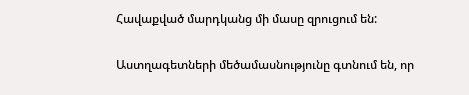Հավաքված մարդկանց մի մասը զրուցում են:

Աստղագետների մեծամասնությունը գտնում են, որ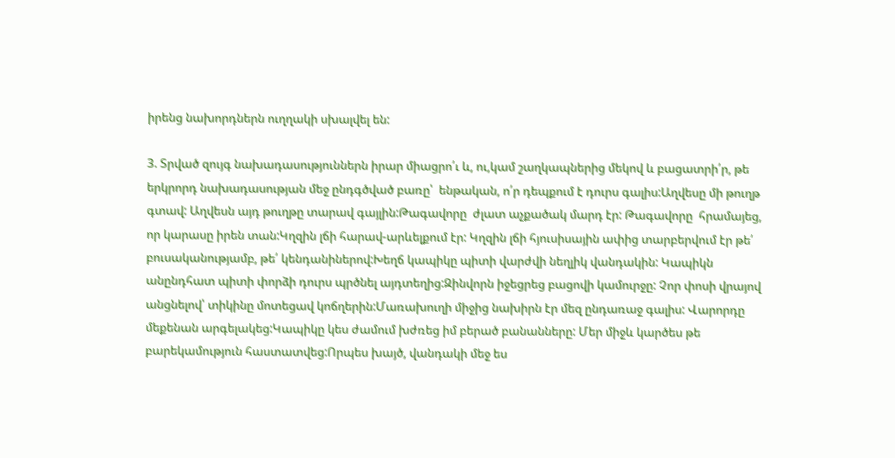իրենց նախորդներն ուղղակի սխալվել են:

3. Տրված զույգ նախադասություններն իրար միացրո՛ւ և, ու,կամ շաղկապներից մեկով և բացատրի՛ր, թե երկրորդ նախադասության մեջ ընդգծված բառը՝  ենթական, ո՛ր դեպքում է դուրս գալիս:Աղվեսը մի թուղթ գտավ: Աղվեսն այդ թուղթը տարավ գայլին:Թագավորը  ժլատ աչքածակ մարդ էր: Թագավորը  հրամայեց, որ կարասը իրեն տան:Կղզին լճի հարավ-արևելքում էր: Կղզին լճի հյուսիսային ափից տարբերվում էր թե՛ բուսականությամբ, թե՛ կենդանիներով:Խեղճ կապիկը պիտի վարժվի նեղլիկ վանդակին: Կապիկն անընդհատ պիտի փորձի դուրս պրծնել այդտեղից:Զինվորն իջեցրեց բացովի կամուրջը: Չոր փոսի վրայով անցնելով՝ տիկինը մոտեցավ կոճղերին:Մառախուղի միջից նախիրն էր մեզ ընդառաջ գալիս: Վարորդը մեքենան արգելակեց:Կապիկը կես ժամում խժռեց իմ բերած բանանները: Մեր միջև կարծես թե բարեկամություն հաստատվեց:Որպես խայծ, վանդակի մեջ ես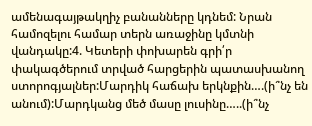ամենագայթակղիչ բանանները կդնեմ: Նրան համոզելու համար տերն առաջինը կմտնի վանդակը:4. Կետերի փոխարեն գրի՛ր փակագծերում տրված հարցերին պատասխանող ստորոգյալներ:Մարդիկ հաճախ երկնքին….(ի՞նչ են անում):Մարդկանց մեծ մասը լուսինը…..(ի՞նչ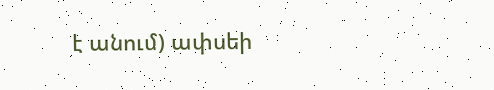է անում) ափսեի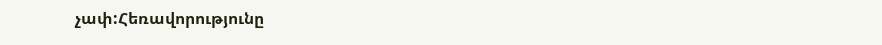չափ:Հեռավորությունը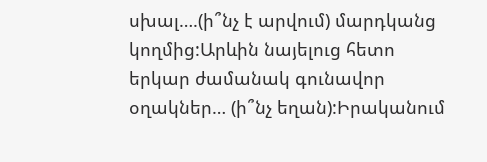սխալ….(ի՞նչ է արվում) մարդկանց կողմից:Արևին նայելուց հետո երկար ժամանակ գունավոր օղակներ… (ի՞նչ եղան):Իրականում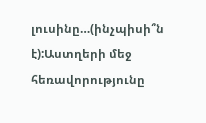լուսինը…(ինչպիսի՞ն է):Աստղերի մեջ հեռավորությունը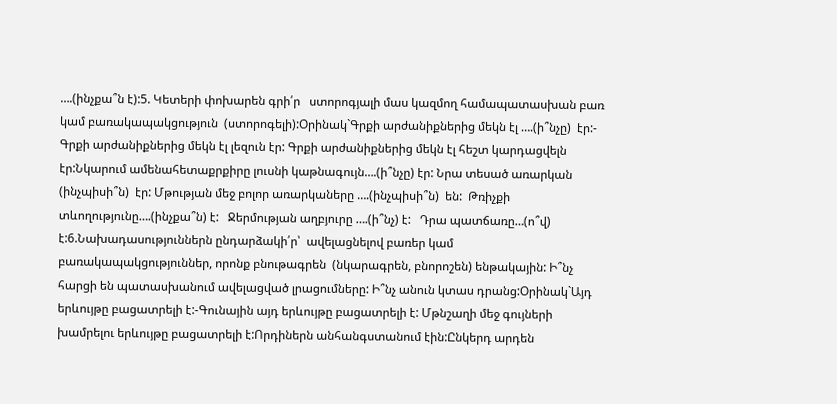….(ինչքա՞ն է):5. Կետերի փոխարեն գրի՛ր   ստորոգյալի մաս կազմող համապատասխան բառ կամ բառակապակցություն  (ստորոգելի):Օրինակ`Գրքի արժանիքներից մեկն էլ ….(ի՞նչը)  էր:- Գրքի արժանիքներից մեկն էլ լեզուն էր: Գրքի արժանիքներից մեկն էլ հեշտ կարդացվելն էր:Նկարում ամենահետաքրքիրը լուսնի կաթնագույն….(ի՞նչը) էր: Նրա տեսած առարկան (ինչպիսի՞ն)  էր: Մթության մեջ բոլոր առարկաները ….(ինչպիսի՞ն)  են:  Թռիչքի տևողությունը….(ինչքա՞ն) է:   Ջերմության աղբյուրը ….(ի՞նչ) է:   Դրա պատճառը…(ո՞վ) է:6.Նախադասություններն ընդարձակի՛ր՝  ավելացնելով բառեր կամ բառակապակցություններ, որոնք բնութագրեն  (նկարագրեն, բնորոշեն) ենթակային: Ի՞նչ հարցի են պատասխանում ավելացված լրացումները: Ի՞նչ անուն կտաս դրանց:Օրինակ`Այդ երևույթը բացատրելի է:-Գունային այդ երևույթը բացատրելի է: Մթնշաղի մեջ գույների խամրելու երևույթը բացատրելի է:Որդիներն անհանգստանում էին:Ընկերդ արդեն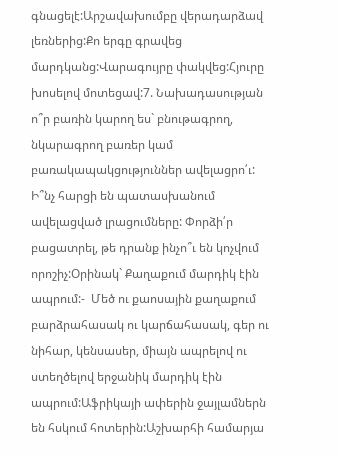գնացելէ:Արշավախումբը վերադարձավ լեռներից:Քո երգը գրավեց մարդկանց:Վարագույրը փակվեց:Հյուրը խոսելով մոտեցավ:7. Նախադասության ո՞ր բառին կարող ես` բնութագրող, նկարագրող բառեր կամ  բառակապակցություններ ավելացրո՛ւ: Ի՞նչ հարցի են պատասխանում ավելացված լրացումները: Փորձի՛ր բացատրել, թե դրանք ինչո՞ւ են կոչվում  որոշիչ:Օրինակ` Քաղաքում մարդիկ էին ապրում:-  Մեծ ու քաոսային քաղաքում բարձրահասակ ու կարճահասակ, գեր ու նիհար, կենսասեր, միայն ապրելով ու ստեղծելով երջանիկ մարդիկ էին ապրում:Աֆրիկայի ափերին ջայլամներն են հսկում հոտերին:Աշխարհի համարյա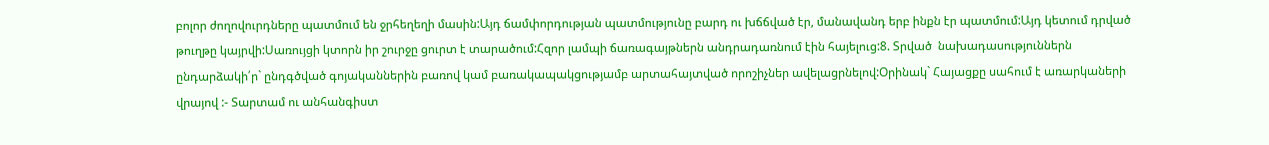բոլոր ժողովուրդները պատմում են ջրհեղեղի մասին:Այդ ճամփորդության պատմությունը բարդ ու խճճված էր, մանավանդ երբ ինքն էր պատմում:Այդ կետում դրված թուղթը կայրվի:Սառույցի կտորն իր շուրջը ցուրտ է տարածում:Հզոր լամպի ճառագայթներն անդրադառնում էին հայելուց:8. Տրված  նախադասություններն ընդարձակի՛ր` ընդգծված գոյականներին բառով կամ բառակապակցությամբ արտահայտված որոշիչներ ավելացրնելով:Օրինակ` Հայացքը սահում է առարկաների վրայով :- Տարտամ ու անհանգիստ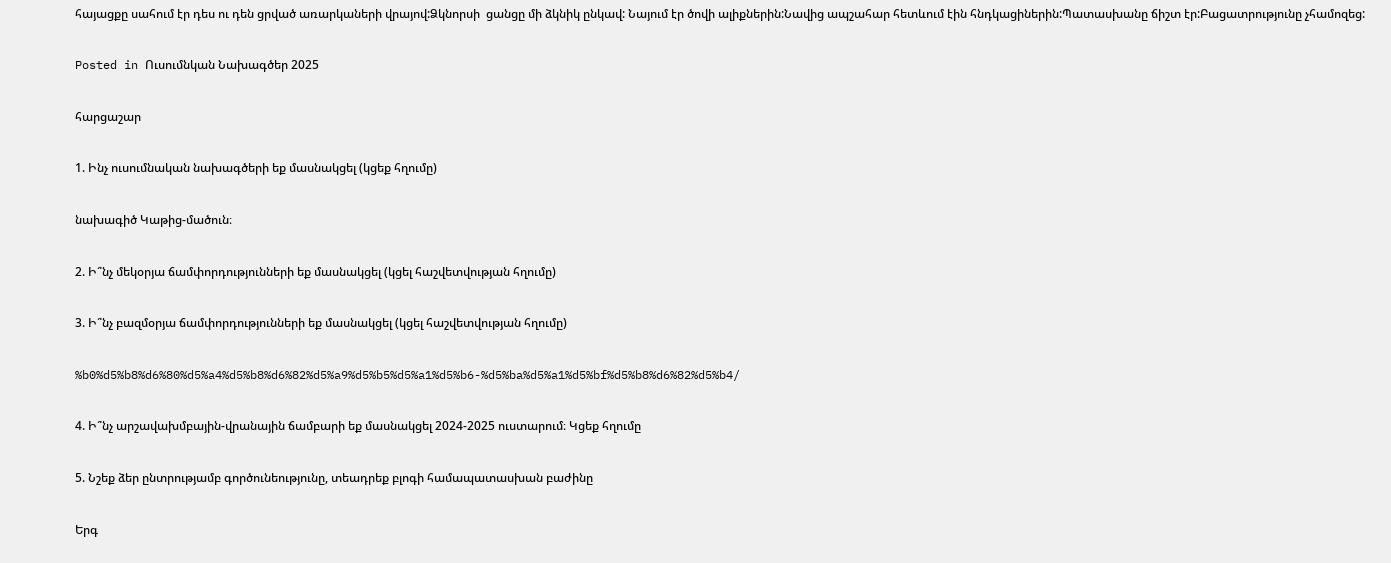հայացքը սահում էր դես ու դեն ցրված առարկաների վրայով:Ձկնորսի  ցանցը մի ձկնիկ ընկավ: Նայում էր ծովի ալիքներին:Նավից ապշահար հետևում էին հնդկացիներին:Պատասխանը ճիշտ էր:Բացատրությունը չհամոզեց:

Posted in Ուսումնկան Նախագծեր 2025

հարցաշար

1. Ինչ ուսումնական նախագծերի եք մասնակցել (կցեք հղումը)

նախագիծ Կաթից-մածուն։

2. Ի՞նչ մեկօրյա ճամփորդությունների եք մասնակցել (կցել հաշվետվության հղումը)

3. Ի՞նչ բազմօրյա ճամփորդությունների եք մասնակցել (կցել հաշվետվության հղումը)

%b0%d5%b8%d6%80%d5%a4%d5%b8%d6%82%d5%a9%d5%b5%d5%a1%d5%b6-%d5%ba%d5%a1%d5%bf%d5%b8%d6%82%d5%b4/

4. Ի՞նչ արշավախմբային-վրանային ճամբարի եք մասնակցել 2024-2025 ուստարում։ Կցեք հղումը

5. Նշեք ձեր ընտրությամբ գործունեությունը, տեադրեք բլոգի համապատասխան բաժինը

Երգ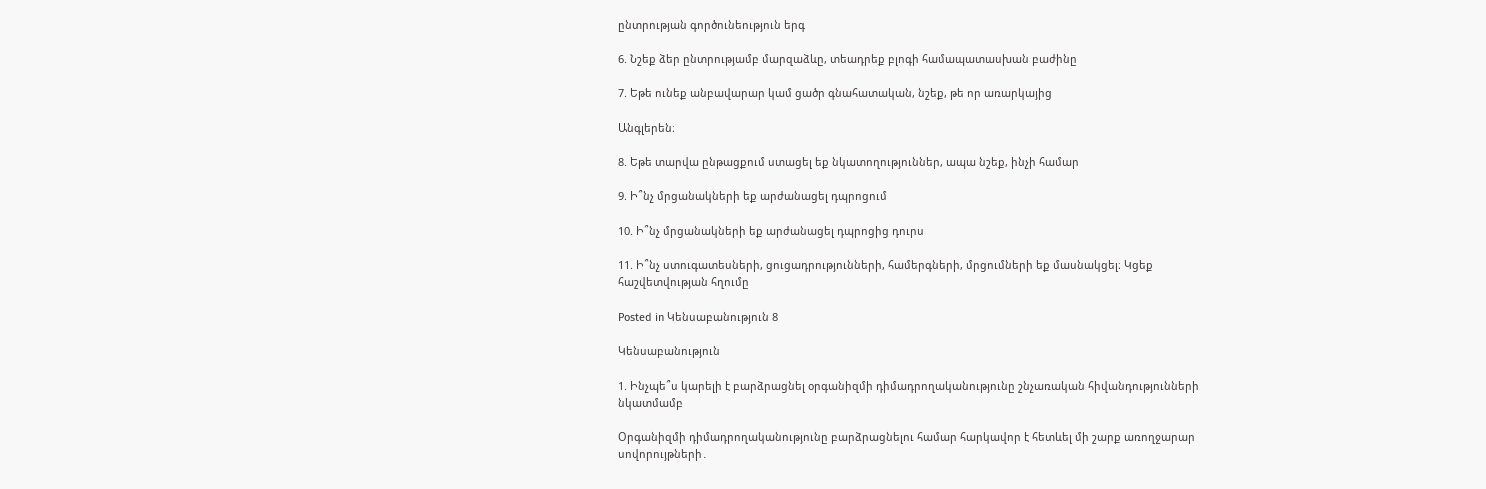ընտրության գործունեություն երգ

6. Նշեք ձեր ընտրությամբ մարզաձևը, տեադրեք բլոգի համապատասխան բաժինը

7. Եթե ունեք անբավարար կամ ցածր գնահատական, նշեք, թե որ առարկայից

Անգլերեն։

8. Եթե տարվա ընթացքում ստացել եք նկատողություններ, ապա նշեք, ինչի համար

9. Ի՞նչ մրցանակների եք արժանացել դպրոցում

10. Ի՞նչ մրցանակների եք արժանացել դպրոցից դուրս

11. Ի՞նչ ստուգատեսների, ցուցադրությունների, համերգների, մրցումների եք մասնակցել։ Կցեք հաշվետվության հղումը

Posted in Կենսաբանություն 8

Կենսաբանություն

1. Ինչպե՞ս կարելի է բարձրացնել օրգանիզմի դիմադրողականությունը շնչառական հիվանդությունների նկատմամբ

Օրգանիզմի դիմադրողականությունը բարձրացնելու համար հարկավոր է հետևել մի շարք առողջարար սովորույթների․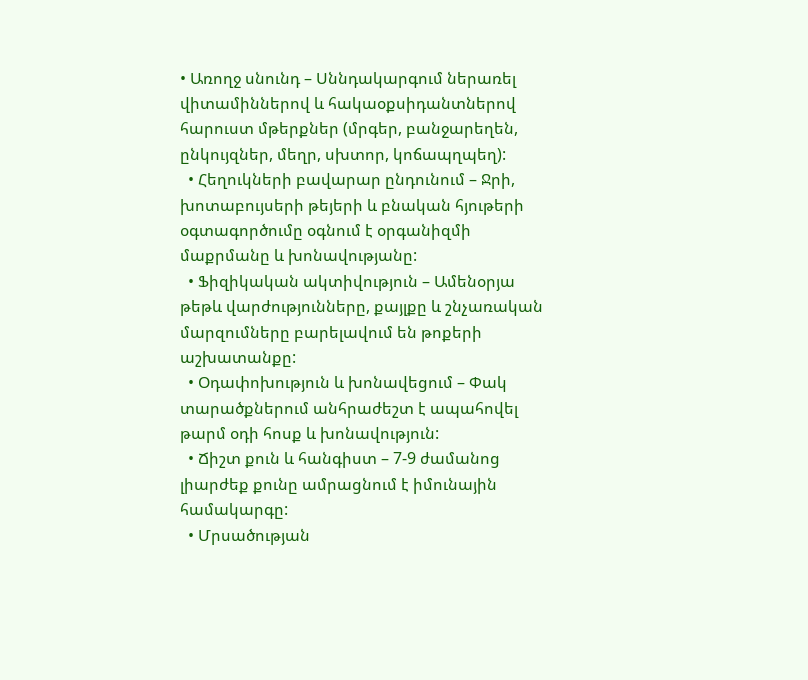• Առողջ սնունդ – Սննդակարգում ներառել վիտամիններով և հակաօքսիդանտներով հարուստ մթերքներ (մրգեր, բանջարեղեն, ընկույզներ, մեղր, սխտոր, կոճապղպեղ):
  • Հեղուկների բավարար ընդունում – Ջրի, խոտաբույսերի թեյերի և բնական հյութերի օգտագործումը օգնում է օրգանիզմի մաքրմանը և խոնավությանը:
  • Ֆիզիկական ակտիվություն – Ամենօրյա թեթև վարժությունները, քայլքը և շնչառական մարզումները բարելավում են թոքերի աշխատանքը:
  • Օդափոխություն և խոնավեցում – Փակ տարածքներում անհրաժեշտ է ապահովել թարմ օդի հոսք և խոնավություն:
  • Ճիշտ քուն և հանգիստ – 7-9 ժամանոց լիարժեք քունը ամրացնում է իմունային համակարգը:
  • Մրսածության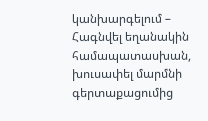կանխարգելում – Հագնվել եղանակին համապատասխան, խուսափել մարմնի գերտաքացումից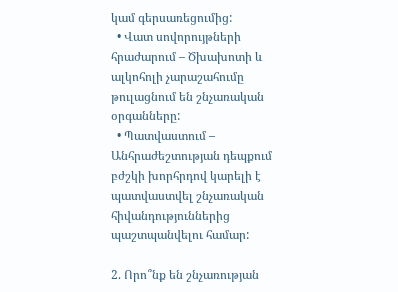կամ գերսառեցումից:
  • Վատ սովորույթների հրաժարում – Ծխախոտի և ալկոհոլի չարաշահումը թուլացնում են շնչառական օրգանները:
  • Պատվաստում – Անհրաժեշտության դեպքում բժշկի խորհրդով կարելի է պատվաստվել շնչառական հիվանդություններից պաշտպանվելու համար:

2. Որո՞նք են շնչառության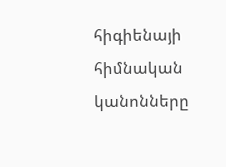հիգիենայի հիմնական կանոնները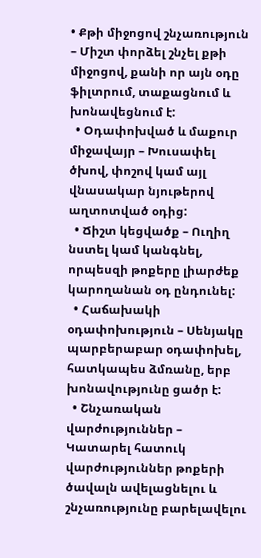• Քթի միջոցով շնչառություն – Միշտ փորձել շնչել քթի միջոցով, քանի որ այն օդը ֆիլտրում, տաքացնում և խոնավեցնում է:
  • Օդափոխված և մաքուր միջավայր – Խուսափել ծխով, փոշով կամ այլ վնասակար նյութերով աղտոտված օդից:
  • Ճիշտ կեցվածք – Ուղիղ նստել կամ կանգնել, որպեսզի թոքերը լիարժեք կարողանան օդ ընդունել:
  • Հաճախակի օդափոխություն – Սենյակը պարբերաբար օդափոխել, հատկապես ձմռանը, երբ խոնավությունը ցածր է:
  • Շնչառական վարժություններ – Կատարել հատուկ վարժություններ թոքերի ծավալն ավելացնելու և շնչառությունը բարելավելու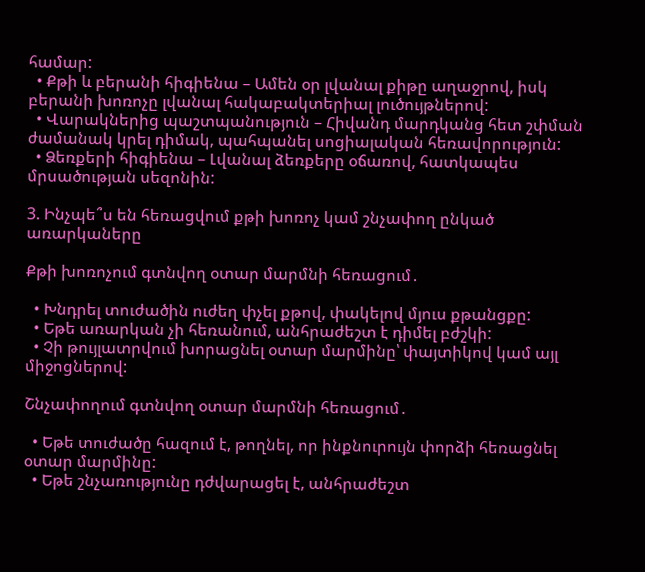համար:
  • Քթի և բերանի հիգիենա – Ամեն օր լվանալ քիթը աղաջրով, իսկ բերանի խոռոչը լվանալ հակաբակտերիալ լուծույթներով:
  • Վարակներից պաշտպանություն – Հիվանդ մարդկանց հետ շփման ժամանակ կրել դիմակ, պահպանել սոցիալական հեռավորություն:
  • Ձեռքերի հիգիենա – Լվանալ ձեռքերը օճառով, հատկապես մրսածության սեզոնին:

3. Ինչպե՞ս են հեռացվում քթի խոռոչ կամ շնչափող ընկած առարկաները

Քթի խոռոչում գտնվող օտար մարմնի հեռացում․

  • Խնդրել տուժածին ուժեղ փչել քթով, փակելով մյուս քթանցքը:
  • Եթե առարկան չի հեռանում, անհրաժեշտ է դիմել բժշկի:
  • Չի թույլատրվում խորացնել օտար մարմինը՝ փայտիկով կամ այլ միջոցներով:

Շնչափողում գտնվող օտար մարմնի հեռացում․

  • Եթե տուժածը հազում է, թողնել, որ ինքնուրույն փորձի հեռացնել օտար մարմինը:
  • Եթե շնչառությունը դժվարացել է, անհրաժեշտ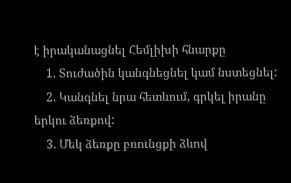է իրականացնել Հեմլիխի հնարքը
    1. Տուժածին կանգնեցնել կամ նստեցնել:
    2. Կանգնել նրա հետևում, գրկել իրանը երկու ձեռքով:
    3. Մեկ ձեռքը բռունցքի ձևով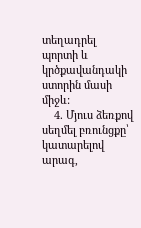տեղադրել պորտի և կրծքավանդակի ստորին մասի միջև:
    4. Մյուս ձեռքով սեղմել բռունցքը՝ կատարելով արագ,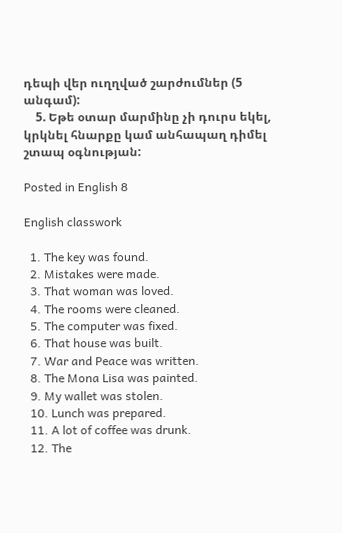դեպի վեր ուղղված շարժումներ (5 անգամ):
    5. Եթե օտար մարմինը չի դուրս եկել, կրկնել հնարքը կամ անհապաղ դիմել շտապ օգնության:

Posted in English 8

English classwork

  1. The key was found.
  2. Mistakes were made.
  3. That woman was loved.
  4. The rooms were cleaned.
  5. The computer was fixed.
  6. That house was built.
  7. War and Peace was written.
  8. The Mona Lisa was painted.
  9. My wallet was stolen.
  10. Lunch was prepared.
  11. A lot of coffee was drunk.
  12. The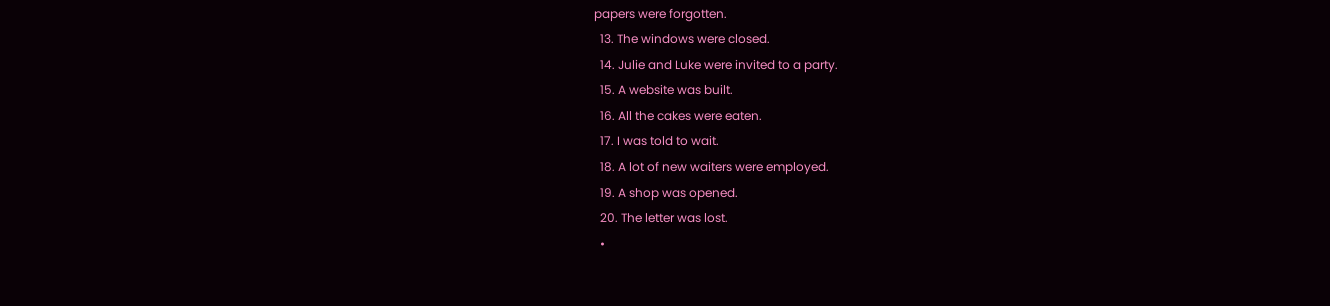papers were forgotten.
  13. The windows were closed.
  14. Julie and Luke were invited to a party.
  15. A website was built.
  16. All the cakes were eaten.
  17. I was told to wait.
  18. A lot of new waiters were employed.
  19. A shop was opened.
  20. The letter was lost.
  •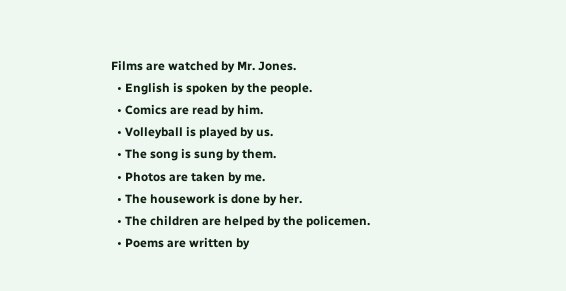Films are watched by Mr. Jones.
  • English is spoken by the people.
  • Comics are read by him.
  • Volleyball is played by us.
  • The song is sung by them.
  • Photos are taken by me.
  • The housework is done by her.
  • The children are helped by the policemen.
  • Poems are written by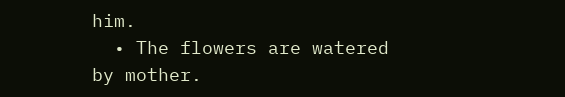him.
  • The flowers are watered by mother.